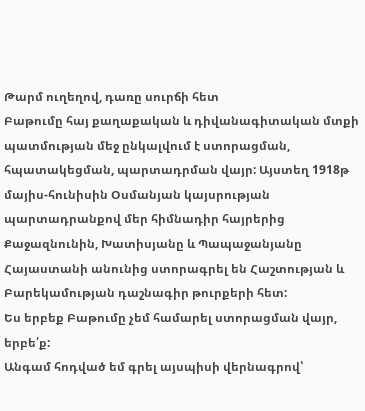Թարմ ուղեղով, դառը սուրճի հետ
Բաթումը հայ քաղաքական և դիվանագիտական մտքի պատմության մեջ ընկալվում է ստորացման, հպատակեցման, պարտադրման վայր: Այստեղ 1918թ մայիս-հունիսին Օսմանյան կայսրության պարտադրանքով մեր հիմնադիր հայրերից Քաջազնունին, Խատիսյանը և Պապաջանյանը Հայաստանի անունից ստորագրել են Հաշտության և Բարեկամության դաշնագիր թուրքերի հետ:
Ես երբեք Բաթումը չեմ համարել ստորացման վայր, երբե՛ք:
Անգամ հոդված եմ գրել այսպիսի վերնագրով՝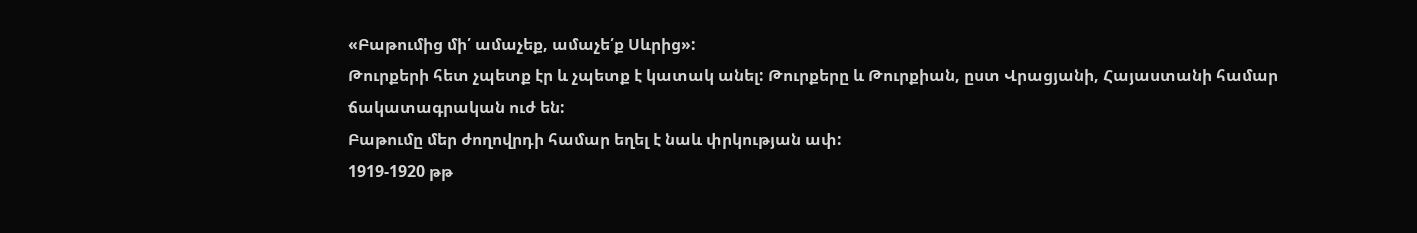«Բաթումից մի՛ ամաչեք, ամաչե՛ք Սևրից»:
Թուրքերի հետ չպետք էր և չպետք է կատակ անել: Թուրքերը և Թուրքիան, ըստ Վրացյանի, Հայաստանի համար ճակատագրական ուժ են:
Բաթումը մեր ժողովրդի համար եղել է նաև փրկության ափ:
1919-1920 թթ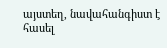այստեղ, նավահանգիստ է հասել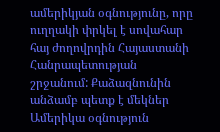ամերիկյան օգնությունը, որը ուղղակի փրկել է սովահար հայ ժողովրդին Հայաստանի Հանրապետության շրջանում: Քաձազնունին անձամբ պետք է մեկներ Ամերիկա օգնություն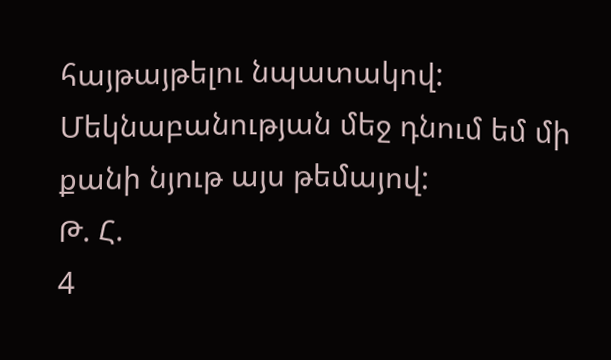հայթայթելու նպատակով:
Մեկնաբանության մեջ դնում եմ մի քանի նյութ այս թեմայով:
Թ. Հ.
4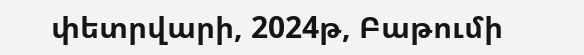փետրվարի, 2024թ, Բաթումի